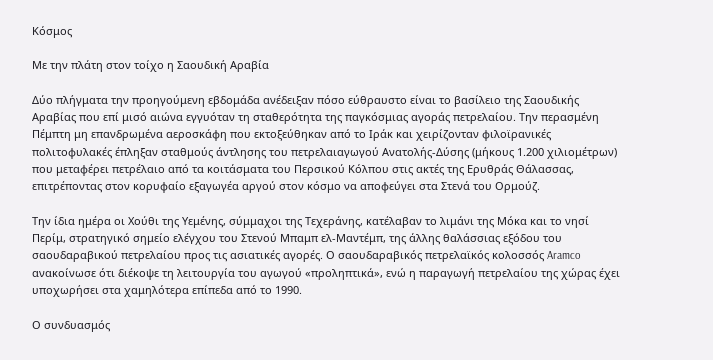Κόσμος

Με την πλάτη στον τοίχο η Σαουδική Αραβία

Δύο πλήγματα την προηγούμενη εβδομάδα ανέδειξαν πόσο εύθραυστο είναι το βασίλειο της Σαουδικής Αραβίας που επί μισό αιώνα εγγυόταν τη σταθερότητα της παγκόσμιας αγοράς πετρελαίου. Την περασμένη Πέμπτη μη επανδρωμένα αεροσκάφη που εκτοξεύθηκαν από το Ιράκ και χειρίζονταν φιλοϊρανικές πολιτοφυλακές έπληξαν σταθμούς άντλησης του πετρελαιαγωγού Ανατολής-Δύσης (μήκους 1.200 χιλιομέτρων) που μεταφέρει πετρέλαιο από τα κοιτάσματα του Περσικού Κόλπου στις ακτές της Ερυθράς Θάλασσας, επιτρέποντας στον κορυφαίο εξαγωγέα αργού στον κόσμο να αποφεύγει στα Στενά του Ορμούζ.

Την ίδια ημέρα οι Χούθι της Υεμένης, σύμμαχοι της Τεχεράνης, κατέλαβαν το λιμάνι της Μόκα και το νησί Περίμ, στρατηγικό σημείο ελέγχου του Στενού Μπαμπ ελ-Μαντέμπ, της άλλης θαλάσσιας εξόδου του σαουδαραβικού πετρελαίου προς τις ασιατικές αγορές. Ο σαουδαραβικός πετρελαϊκός κολοσσός Aramco ανακοίνωσε ότι διέκοψε τη λειτουργία του αγωγού «προληπτικά», ενώ η παραγωγή πετρελαίου της χώρας έχει υποχωρήσει στα χαμηλότερα επίπεδα από το 1990.

Ο συνδυασμός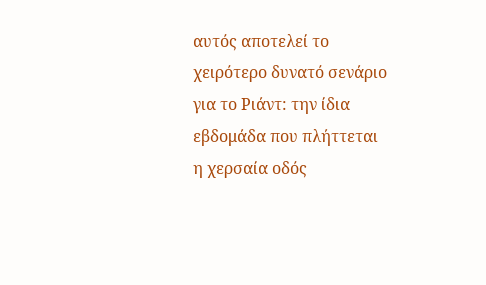αυτός αποτελεί το χειρότερο δυνατό σενάριο για το Ριάντ: την ίδια εβδομάδα που πλήττεται η χερσαία οδός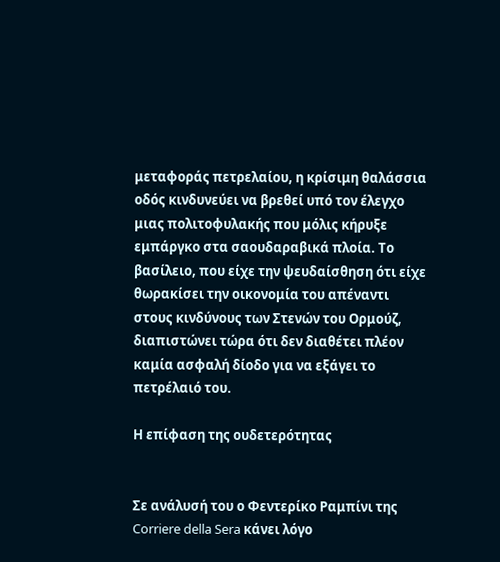μεταφοράς πετρελαίου, η κρίσιμη θαλάσσια οδός κινδυνεύει να βρεθεί υπό τον έλεγχο μιας πολιτοφυλακής που μόλις κήρυξε εμπάργκο στα σαουδαραβικά πλοία. Το βασίλειο, που είχε την ψευδαίσθηση ότι είχε θωρακίσει την οικονομία του απέναντι στους κινδύνους των Στενών του Ορμούζ, διαπιστώνει τώρα ότι δεν διαθέτει πλέον καμία ασφαλή δίοδο για να εξάγει το πετρέλαιό του.

Η επίφαση της ουδετερότητας


Σε ανάλυσή του ο Φεντερίκο Ραμπίνι της Corriere della Sera κάνει λόγο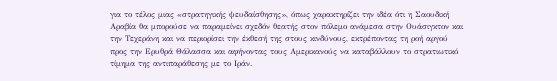για το τέλος μιας «στρατηγικής ψευδαίσθησης», όπως χαρακτηρίζει την ιδέα ότι η Σαουδική Αραβία θα μπορούσε να παραμείνει σχεδόν θεατής στον πόλεμο ανάμεσα στην Ουάσιγκτον και την Τεχεράνη και να περιορίσει την έκθεσή της στους κινδύνους, εκτρέποντας τη ροή αργού προς την Ερυθρά Θάλασσα και αφήνοντας τους Αμερικανούς να καταβάλλουν το στρατιωτικό τίμημα της αντιπαράθεσης με το Ιράν.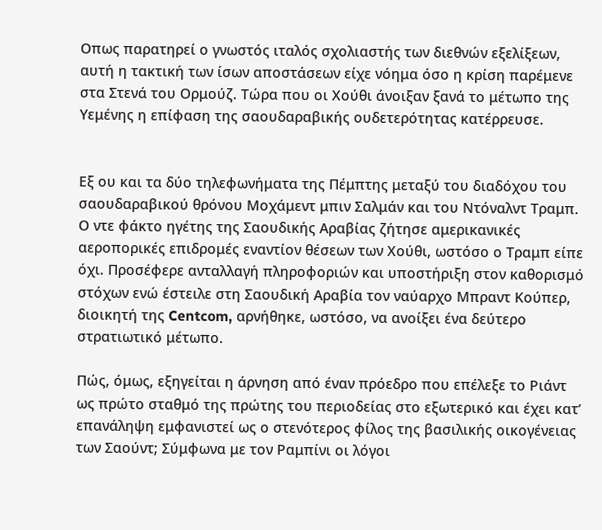Οπως παρατηρεί ο γνωστός ιταλός σχολιαστής των διεθνών εξελίξεων, αυτή η τακτική των ίσων αποστάσεων είχε νόημα όσο η κρίση παρέμενε στα Στενά του Ορμούζ. Τώρα που οι Χούθι άνοιξαν ξανά το μέτωπο της Υεμένης η επίφαση της σαουδαραβικής ουδετερότητας κατέρρευσε.


Εξ ου και τα δύο τηλεφωνήματα της Πέμπτης μεταξύ του διαδόχου του σαουδαραβικού θρόνου Μοχάμεντ μπιν Σαλμάν και του Ντόναλντ Τραμπ. Ο ντε φάκτο ηγέτης της Σαουδικής Αραβίας ζήτησε αμερικανικές αεροπορικές επιδρομές εναντίον θέσεων των Χούθι, ωστόσο ο Τραμπ είπε όχι. Προσέφερε ανταλλαγή πληροφοριών και υποστήριξη στον καθορισμό στόχων ενώ έστειλε στη Σαουδική Αραβία τον ναύαρχο Μπραντ Κούπερ, διοικητή της Centcom, αρνήθηκε, ωστόσο, να ανοίξει ένα δεύτερο στρατιωτικό μέτωπο.

Πώς, όμως, εξηγείται η άρνηση από έναν πρόεδρο που επέλεξε το Ριάντ ως πρώτο σταθμό της πρώτης του περιοδείας στο εξωτερικό και έχει κατ’ επανάληψη εμφανιστεί ως ο στενότερος φίλος της βασιλικής οικογένειας των Σαούντ; Σύμφωνα με τον Ραμπίνι οι λόγοι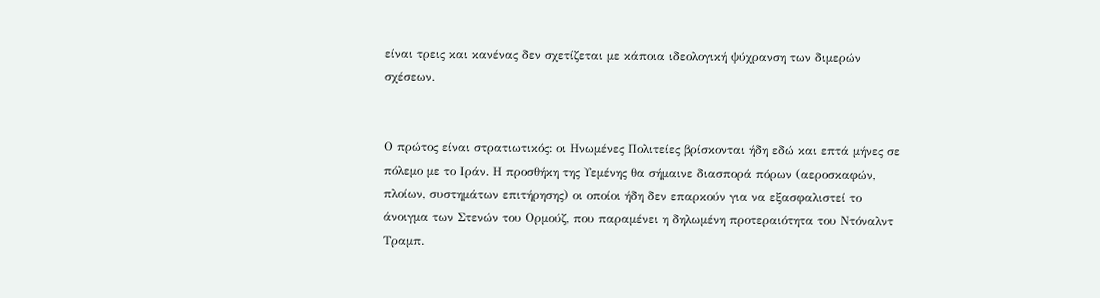είναι τρεις και κανένας δεν σχετίζεται με κάποια ιδεολογική ψύχρανση των διμερών σχέσεων.


Ο πρώτος είναι στρατιωτικός: οι Ηνωμένες Πολιτείες βρίσκονται ήδη εδώ και επτά μήνες σε πόλεμο με το Ιράν. Η προσθήκη της Υεμένης θα σήμαινε διασπορά πόρων (αεροσκαφών, πλοίων, συστημάτων επιτήρησης) οι οποίοι ήδη δεν επαρκούν για να εξασφαλιστεί το άνοιγμα των Στενών του Ορμούζ, που παραμένει η δηλωμένη προτεραιότητα του Ντόναλντ Τραμπ.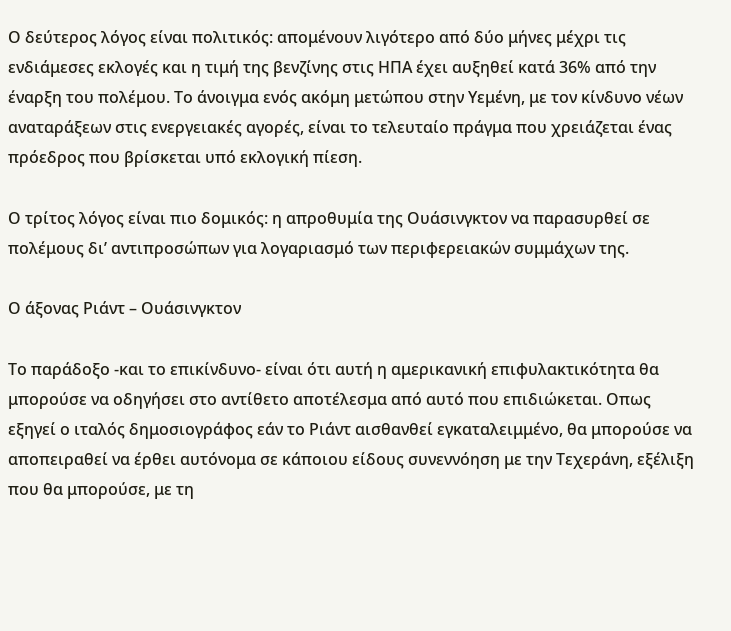Ο δεύτερος λόγος είναι πολιτικός: απομένουν λιγότερο από δύο μήνες μέχρι τις ενδιάμεσες εκλογές και η τιμή της βενζίνης στις ΗΠΑ έχει αυξηθεί κατά 36% από την έναρξη του πολέμου. Το άνοιγμα ενός ακόμη μετώπου στην Υεμένη, με τον κίνδυνο νέων αναταράξεων στις ενεργειακές αγορές, είναι το τελευταίο πράγμα που χρειάζεται ένας πρόεδρος που βρίσκεται υπό εκλογική πίεση.

Ο τρίτος λόγος είναι πιο δομικός: η απροθυμία της Ουάσινγκτον να παρασυρθεί σε πολέμους δι’ αντιπροσώπων για λογαριασμό των περιφερειακών συμμάχων της.

Ο άξονας Ριάντ – Ουάσινγκτον

Το παράδοξο -και το επικίνδυνο- είναι ότι αυτή η αμερικανική επιφυλακτικότητα θα μπορούσε να οδηγήσει στο αντίθετο αποτέλεσμα από αυτό που επιδιώκεται. Οπως εξηγεί ο ιταλός δημοσιογράφος εάν το Ριάντ αισθανθεί εγκαταλειμμένο, θα μπορούσε να αποπειραθεί να έρθει αυτόνομα σε κάποιου είδους συνεννόηση με την Τεχεράνη, εξέλιξη που θα μπορούσε, με τη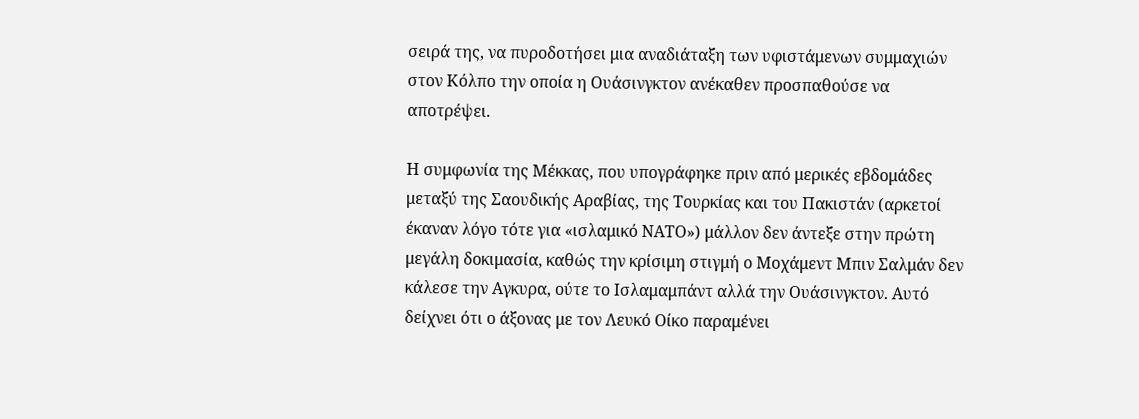σειρά της, να πυροδοτήσει μια αναδιάταξη των υφιστάμενων συμμαχιών στον Κόλπο την οποία η Ουάσινγκτον ανέκαθεν προσπαθούσε να αποτρέψει.

Η συμφωνία της Μέκκας, που υπογράφηκε πριν από μερικές εβδομάδες μεταξύ της Σαουδικής Αραβίας, της Τουρκίας και του Πακιστάν (αρκετοί έκαναν λόγο τότε για «ισλαμικό ΝΑΤΟ») μάλλον δεν άντεξε στην πρώτη μεγάλη δοκιμασία, καθώς την κρίσιμη στιγμή ο Μοχάμεντ Μπιν Σαλμάν δεν κάλεσε την Αγκυρα, ούτε το Ισλαμαμπάντ αλλά την Ουάσινγκτον. Αυτό δείχνει ότι ο άξονας με τον Λευκό Οίκο παραμένει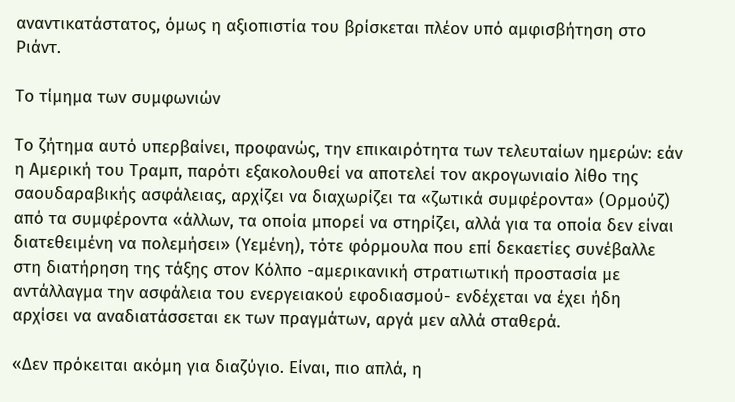αναντικατάστατος, όμως η αξιοπιστία του βρίσκεται πλέον υπό αμφισβήτηση στο Ριάντ.

Το τίμημα των συμφωνιών

Το ζήτημα αυτό υπερβαίνει, προφανώς, την επικαιρότητα των τελευταίων ημερών: εάν η Αμερική του Τραμπ, παρότι εξακολουθεί να αποτελεί τον ακρογωνιαίο λίθο της σαουδαραβικής ασφάλειας, αρχίζει να διαχωρίζει τα «ζωτικά συμφέροντα» (Ορμούζ) από τα συμφέροντα «άλλων, τα οποία μπορεί να στηρίζει, αλλά για τα οποία δεν είναι διατεθειμένη να πολεμήσει» (Υεμένη), τότε φόρμουλα που επί δεκαετίες συνέβαλλε στη διατήρηση της τάξης στον Κόλπο -αμερικανική στρατιωτική προστασία με αντάλλαγμα την ασφάλεια του ενεργειακού εφοδιασμού- ενδέχεται να έχει ήδη αρχίσει να αναδιατάσσεται εκ των πραγμάτων, αργά μεν αλλά σταθερά.

«Δεν πρόκειται ακόμη για διαζύγιο. Είναι, πιο απλά, η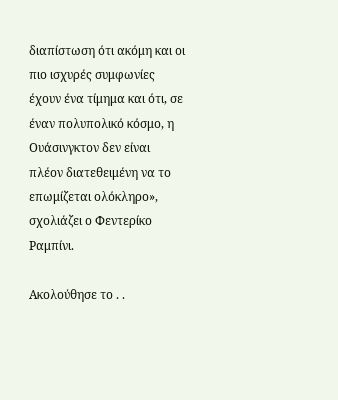διαπίστωση ότι ακόμη και οι πιο ισχυρές συμφωνίες έχουν ένα τίμημα και ότι, σε έναν πολυπολικό κόσμο, η Ουάσινγκτον δεν είναι πλέον διατεθειμένη να το επωμίζεται ολόκληρο», σχολιάζει ο Φεντερίκο Ραμπίνι.

Ακολούθησε το . .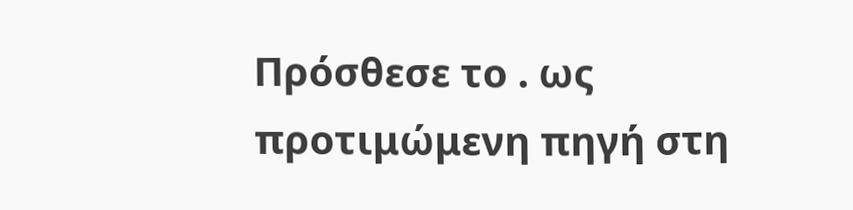Πρόσθεσε το . ως προτιμώμενη πηγή στη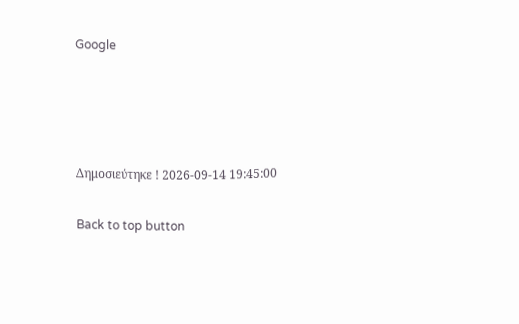Google




Δημοσιεύτηκε ! 2026-09-14 19:45:00

Back to top button